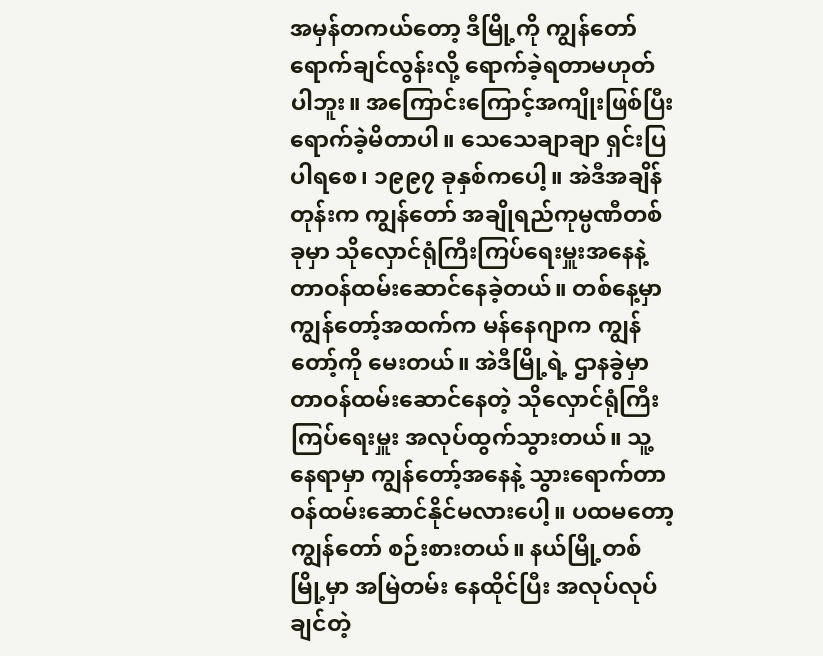အမှန်တကယ်တော့ ဒီမြို့ကို ကျွန်တော် ရောက်ချင်လွန်းလို့ ရောက်ခဲ့ရတာမဟုတ်ပါဘူး။ အကြောင်းကြောင့်အကျိုးဖြစ်ပြီး ရောက်ခဲ့မိတာပါ။ သေသေချာချာ ရှင်းပြပါရစေ၊ ၁၉၉၇ ခုနှစ်ကပေါ့။ အဲဒီအချိန်တုန်းက ကျွန်တော် အချိုရည်ကုမ္ပဏီတစ်ခုမှာ သိုလှောင်ရုံကြီးကြပ်ရေးမှူးအနေနဲ့ တာဝန်ထမ်းဆောင်နေခဲ့တယ်။ တစ်နေ့မှာ ကျွန်တော့်အထက်က မန်နေဂျာက ကျွန်တော့်ကို မေးတယ်။ အဲဒီမြို့ရဲ့ ဌာနခွဲမှာ တာဝန်ထမ်းဆောင်နေတဲ့ သိုလှောင်ရုံကြီးကြပ်ရေးမှူး အလုပ်ထွက်သွားတယ်။ သူ့နေရာမှာ ကျွန်တော့်အနေနဲ့ သွားရောက်တာဝန်ထမ်းဆောင်နိုင်မလားပေါ့။ ပထမတော့ ကျွန်တော် စဉ်းစားတယ်။ နယ်မြို့တစ်မြို့မှာ အမြဲတမ်း နေထိုင်ပြီး အလုပ်လုပ်ချင်တဲ့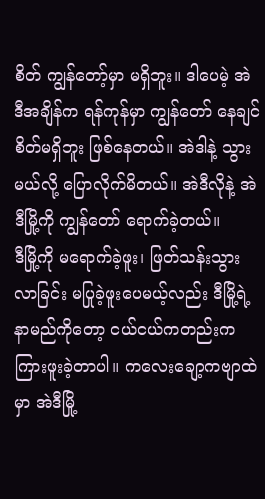စိတ် ကျွန်တော့်မှာ မရှိဘူး။ ဒါပေမဲ့ အဲဒီအချိန်က ရန်ကုန်မှာ ကျွန်တော် နေချင်စိတ်မရှိဘူး ဖြစ်နေတယ်။ အဲဒါနဲ့ သွားမယ်လို့ ပြောလိုက်မိတယ်။ အဲဒီလိုနဲ့ အဲဒီမြို့ကို ကျွန်တော် ရောက်ခဲ့တယ်။
ဒီမြို့ကို မရောက်ခဲ့ဖူး၊ ဖြတ်သန်းသွားလာခြင်း မပြုခဲ့ဖူးပေမယ့်လည်း ဒီမြို့ရဲ့နာမည်ကိုတော့ ငယ်ငယ်ကတည်းက ကြားဖူးခဲ့တာပါ။ ကလေးချော့ကဗျာထဲမှာ အဲဒီမြို့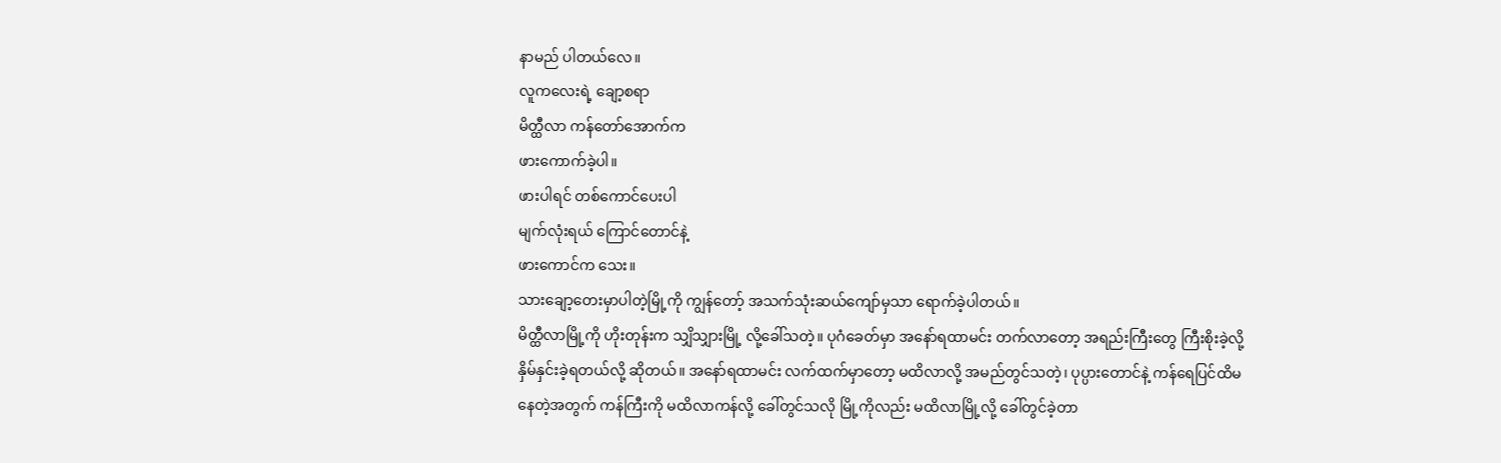နာမည် ပါတယ်လေ။
လူကလေးရဲ့ ချော့စရာ
မိတ္ထီလာ ကန်တော်အောက်က
ဖားကောက်ခဲ့ပါ။
ဖားပါရင် တစ်ကောင်ပေးပါ
မျက်လုံးရယ် ကြောင်တောင်နဲ့
ဖားကောင်က သေး။
သားချော့တေးမှာပါတဲ့မြို့ကို ကျွန်တော့် အသက်သုံးဆယ်ကျော်မှသာ ရောက်ခဲ့ပါတယ်။
မိတ္ထီလာမြို့ကို ဟိုးတုန်းက သျှိသျှားမြို့ လို့ခေါ်သတဲ့။ ပုဂံခေတ်မှာ အနော်ရထာမင်း တက်လာတော့ အရည်းကြီးတွေ ကြီးစိုးခဲ့လို့ နှိမ်နှင်းခဲ့ရတယ်လို့ ဆိုတယ်။ အနော်ရထာမင်း လက်ထက်မှာတော့ မထိလာလို့ အမည်တွင်သတဲ့၊ ပုပ္ပားတောင်နဲ့ ကန်ရေပြင်ထိမနေတဲ့အတွက် ကန်ကြီးကို မထိလာကန်လို့ ခေါ်တွင်သလို မြို့ကိုလည်း မထိလာမြို့လို့ ခေါ်တွင်ခဲ့တာ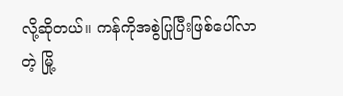လို့ဆိုတယ်။ ကန်ကိုအစွဲပြုပြီးဖြစ်ပေါ်လာတဲ့ မြို့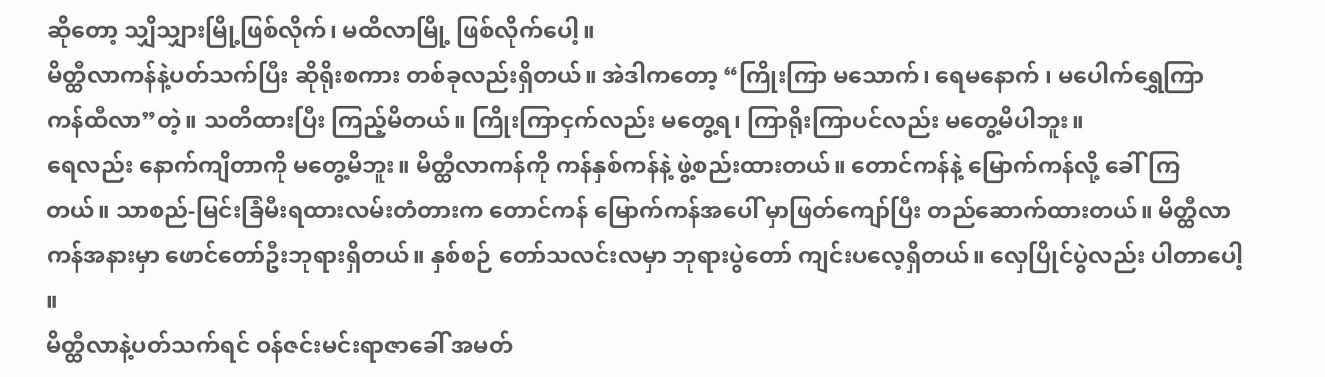ဆိုတော့ သျှိသျှားမြို့ဖြစ်လိုက်၊ မထိလာမြို့ ဖြစ်လိုက်ပေါ့။
မိတ္ထီလာကန်နဲ့ပတ်သက်ပြီး ဆိုရိုးစကား တစ်ခုလည်းရှိတယ်။ အဲဒါကတော့ “ကြိုးကြာ မသောက်၊ ရေမနောက် ၊ မပေါက်ရွှေကြာ ကန်ထီလာ”တဲ့။ သတိထားပြီး ကြည့်မိတယ်။ ကြိုးကြာငှက်လည်း မတွေ့ရ၊ ကြာရိုးကြာပင်လည်း မတွေ့မိပါဘူး။
ရေလည်း နောက်ကျိတာကို မတွေ့မိဘူး။ မိတ္ထီလာကန်ကို ကန်နှစ်ကန်နဲ့ ဖွဲ့စည်းထားတယ်။ တောင်ကန်နဲ့ မြောက်ကန်လို့ ခေါ်ကြတယ်။ သာစည်-မြင်းခြံမီးရထားလမ်းတံတားက တောင်ကန် မြောက်ကန်အပေါ် မှာဖြတ်ကျော်ပြီး တည်ဆောက်ထားတယ်။ မိတ္ထီလာကန်အနားမှာ ဖောင်တော်ဦးဘုရားရှိတယ်။ နှစ်စဉ် တော်သလင်းလမှာ ဘုရားပွဲတော် ကျင်းပလေ့ရှိတယ်။ လှေပြိုင်ပွဲလည်း ပါတာပေါ့ ။
မိတ္ထီလာနဲ့ပတ်သက်ရင် ဝန်ဇင်းမင်းရာဇာခေါ် အမတ်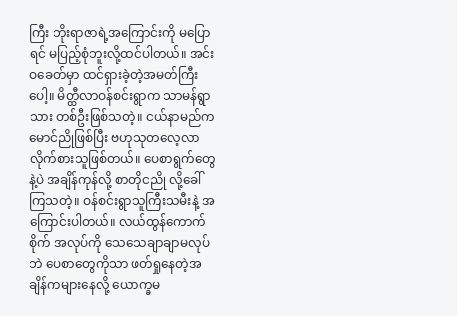ကြီး ဘိုးရာဇာရဲ့အကြောင်းကို မပြောရင် မပြည့်စုံဘူးလို့ထင်ပါတယ်။ အင်းဝခေတ်မှာ ထင်ရှားခဲ့တဲ့အမတ်ကြီးပေါ့။ မိတ္ထီလာဝန်စင်းရွာက သာမန်ရွာသား တစ်ဦးဖြစ်သတဲ့။ ငယ်နာမည်က မောင်ညိုဖြစ်ပြီး ဗဟုသုတလေ့လာလိုက်စားသူဖြစ်တယ်။ ပေစာရွက်တွေနဲ့ပဲ အချိန်ကုန်လို့ စာတိုငညို လို့ခေါ်ကြသတဲ့။ ဝန်စင်းရွာသူကြီးသမီးနဲ့ အကြောင်းပါတယ်။ လယ်ထွန်ကောက်စိုက် အလုပ်ကို သေသေချာချာမလုပ်ဘဲ ပေစာတွေကိုသာ ဖတ်ရှုနေတဲ့အချိန်ကများနေလို့ ယောက္ခမ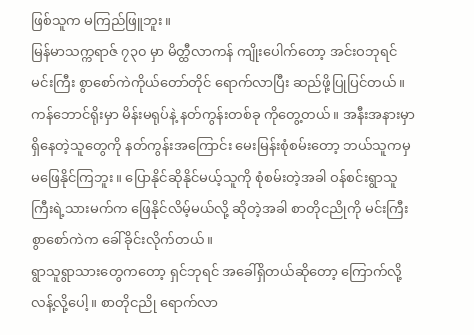ဖြစ်သူက မကြည်ဖြူဘူး။
မြန်မာသက္ကရာဇ် ၇၃၀ မှာ မိတ္ထီလာကန် ကျိုးပေါက်တော့ အင်းဝဘုရင်မင်းကြီး စွာစော်ကဲကိုယ်တော်တိုင် ရောက်လာပြီး ဆည်ဖို့ပြုပြင်တယ်။ ကန်ဘောင်ရိုးမှာ မိန်းမရုပ်နဲ့ နတ်ကွန်းတစ်ခု ကိုတွေ့တယ်။ အနီးအနားမှာ ရှိနေတဲ့သူတွေကို နတ်ကွန်းအကြောင်း မေးမြန်းစုံစမ်းတော့ ဘယ်သူကမှ မဖြေနိုင်ကြဘူး။ ပြောနိုင်ဆိုနိုင်မယ့်သူကို စုံစမ်းတဲ့အခါ ဝန်စင်းရွာသူကြီးရဲ့သားမက်က ဖြေနိုင်လိမ့်မယ်လို့ ဆိုတဲ့အခါ စာတိုငညိုကို မင်းကြီး စွာစော်ကဲက ခေါ်ခိုင်းလိုက်တယ်။
ရွာသူရွာသားတွေကတော့ ရှင်ဘုရင် အခေါ်ရှိတယ်ဆိုတော့ ကြောက်လို့လန့်လို့ပေါ့။ စာတိုငညို ရောက်လာ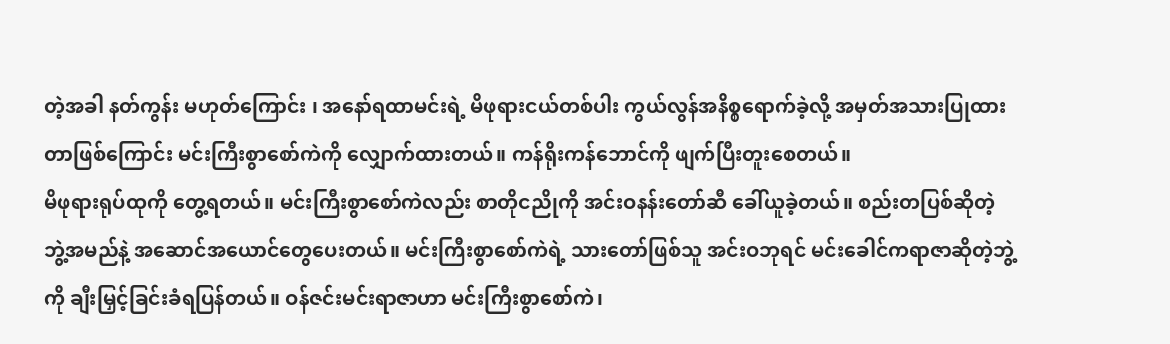တဲ့အခါ နတ်ကွန်း မဟုတ်ကြောင်း ၊ အနော်ရထာမင်းရဲ့ မိဖုရားငယ်တစ်ပါး ကွယ်လွန်အနိစ္စရောက်ခဲ့လို့ အမှတ်အသားပြုထားတာဖြစ်ကြောင်း မင်းကြီးစွာစော်ကဲကို လျှောက်ထားတယ်။ ကန်ရိုးကန်ဘောင်ကို ဖျက်ပြီးတူးစေတယ်။
မိဖုရားရုပ်ထုကို တွေ့ရတယ်။ မင်းကြီးစွာစော်ကဲလည်း စာတိုငညိုကို အင်းဝနန်းတော်ဆီ ခေါ်ယူခဲ့တယ်။ စည်းတပြစ်ဆိုတဲ့ ဘွဲ့အမည်နဲ့ အဆောင်အယောင်တွေပေးတယ်။ မင်းကြီးစွာစော်ကဲရဲ့ သားတော်ဖြစ်သူ အင်းဝဘုရင် မင်းခေါင်ကရာဇာဆိုတဲ့ဘွဲ့ကို ချီးမြှင့်ခြင်းခံရပြန်တယ်။ ဝန်ဇင်းမင်းရာဇာဟာ မင်းကြီးစွာစော်ကဲ၊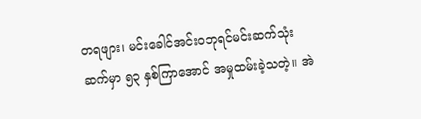တရဖျား၊ မင်းခေါင်အင်းဝဘုရင်မင်းဆက်သုံးဆက်မှာ ၅၃ နှစ်ကြာအောင် အမှုထမ်းခဲ့သတဲ့။ အဲ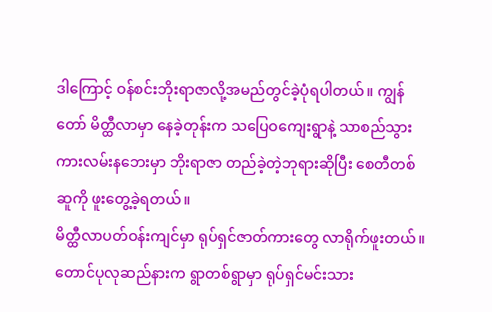ဒါကြောင့် ဝန်စင်းဘိုးရာဇာလို့အမည်တွင်ခဲ့ပုံရပါတယ်။ ကျွန်တော် မိတ္ထီလာမှာ နေခဲ့တုန်းက သပြေဝကျေးရွာနဲ့ သာစည်သွား ကားလမ်းနဘေးမှာ ဘိုးရာဇာ တည်ခဲ့တဲ့ဘုရားဆိုပြီး စေတီတစ်ဆူကို ဖူးတွေ့ခဲ့ရတယ်။
မိတ္ထီလာပတ်ဝန်းကျင်မှာ ရုပ်ရှင်ဇာတ်ကားတွေ လာရိုက်ဖူးတယ်။ တောင်ပုလုဆည်နားက ရွာတစ်ရွာမှာ ရုပ်ရှင်မင်းသား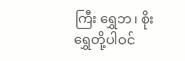ကြီး ရွှေဘ၊ စိုးရွှေတို့ပါဝင်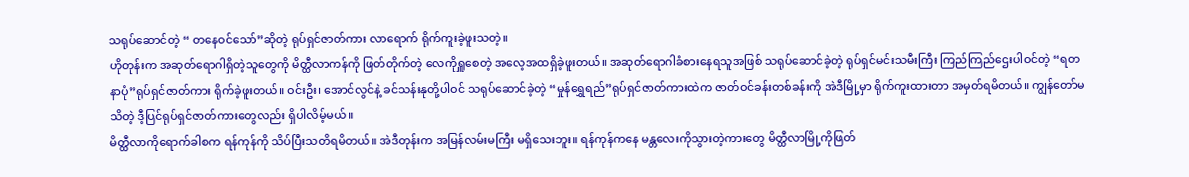သရုပ်ဆောင်တဲ့ “ တနေဝင်သော်”ဆိုတဲ့ ရုပ်ရှင်ဇာတ်ကား လာရောက် ရိုက်ကူးခဲ့ဖူးသတဲ့။
ဟိုတုန်းက အဆုတ်ရောဂါရှိတဲ့သူတွေကို မိတ္ထီလာကန်ကို ဖြတ်တိုက်တဲ့ လေကိုရှူစေတဲ့ အလေ့အထရှိခဲ့ဖူးတယ်။ အဆုတ်ရောဂါခံစားနေရသူအဖြစ် သရုပ်ဆောင်ခဲ့တဲ့ ရုပ်ရှင်မင်းသမီးကြီး ကြည်ကြည်ဌေးပါဝင်တဲ့ “ရတနာပုံ”ရုပ်ရှင်ဇာတ်ကား ရိုက်ခဲ့ဖူးတယ်။ ဝင်းဦး၊ အောင်လွင်နဲ့ ခင်သန်းနုတို့ပါဝင် သရုပ်ဆောင်ခဲ့တဲ့ “မှုန်ရွှေရည်”ရုပ်ရှင်ဇာတ်ကားထဲက ဇာတ်ဝင်ခန်းတစ်ခန်းကို အဲဒီမြို့မှာ ရိုက်ကူးထားတာ အမှတ်ရမိတယ်။ ကျွန်တော်မသိတဲ့ ဒီ့ပြင်ရုပ်ရှင်ဇာတ်ကားတွေလည်း ရှိပါလိမ့်မယ်။
မိတ္ထီလာကိုရောက်ခါစက ရန်ကုန်ကို သိပ်ပြီးသတိရမိတယ်။ အဲဒီတုန်းက အမြန်လမ်းမကြီး မရှိသေးဘူး။ ရန်ကုန်ကနေ မန္တလေးကိုသွားတဲ့ကားတွေ မိတ္ထီလာမြို့ကိုဖြတ်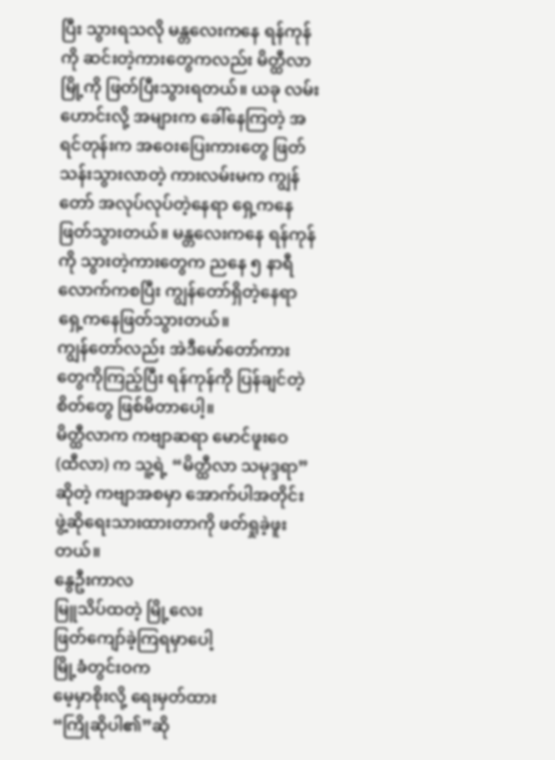ပြီး သွားရသလို မန္တလေးကနေ ရန်ကုန်ကို ဆင်းတဲ့ကားတွေကလည်း မိတ္ထီလာမြို့ကို ဖြတ်ပြီးသွားရတယ်။ ယခု လမ်းဟောင်းလို့ အများက ခေါ်နေကြတဲ့ အရင်တုန်းက အဝေးပြေးကားတွေ ဖြတ်သန်းသွားလာတဲ့ ကားလမ်းမက ကျွန်တော် အလုပ်လုပ်တဲ့နေရာ ရှေ့ကနေ ဖြတ်သွားတယ်။ မန္တလေးကနေ ရန်ကုန်ကို သွားတဲ့ကားတွေက ညနေ ၅ နာရီ လောက်ကစပြီး ကျွန်တော်ရှိတဲ့နေရာရှေ့ကနေဖြတ်သွားတယ်။
ကျွန်တော်လည်း အဲဒီမော်တော်ကားတွေကိုကြည့်ပြီး ရန်ကုန်ကို ပြန်ချင်တဲ့စိတ်တွေ ဖြစ်မိတာပေါ့။
မိတ္ထီလာက ကဗျာဆရာ မောင်ဖူးဝေ (ထီလာ) က သူ့ရဲ့ “မိတ္ထီလာ သမုဒ္ဒရာ”ဆိုတဲ့ ကဗျာအစမှာ အောက်ပါအတိုင်း ဖွဲ့ဆိုရေးသားထားတာကို ဖတ်ရှုခဲ့ဖူးတယ်။
နွေဦးကာလ
မြူသိပ်ထတဲ့ မြို့လေး
ဖြတ်ကျော်ခဲ့ကြရမှာပေါ့
မြို့ခံတွင်းဝက
မေ့မှာစိုးလို့ ရေးမှတ်ထား
“ကြိုဆိုပါ၏”ဆို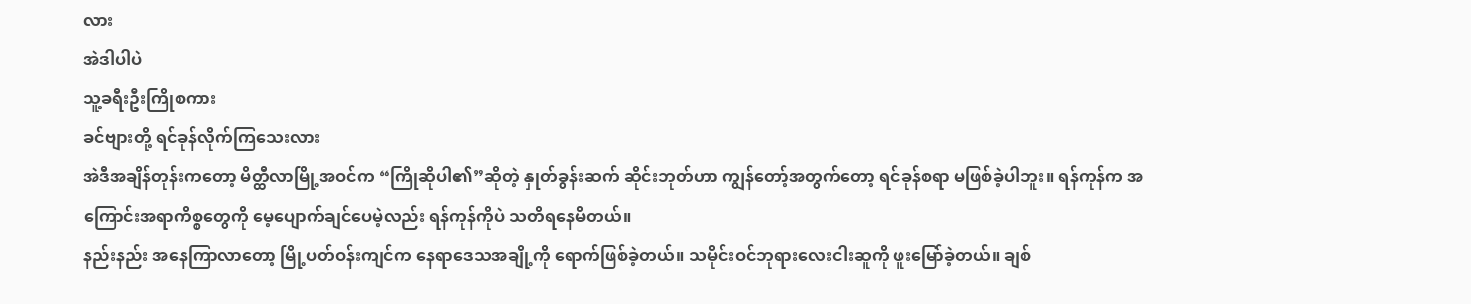လား
အဲဒါပါပဲ
သူ့ခရီးဦးကြိုစကား
ခင်ဗျားတို့ ရင်ခုန်လိုက်ကြသေးလား
အဲဒီအချိန်တုန်းကတော့ မိတ္ထီလာမြို့အဝင်က “ကြိုဆိုပါ၏”ဆိုတဲ့ နှုတ်ခွန်းဆက် ဆိုင်းဘုတ်ဟာ ကျွန်တော့်အတွက်တော့ ရင်ခုန်စရာ မဖြစ်ခဲ့ပါဘူး။ ရန်ကုန်က အကြောင်းအရာကိစ္စတွေကို မေ့ပျောက်ချင်ပေမဲ့လည်း ရန်ကုန်ကိုပဲ သတိရနေမိတယ်။
နည်းနည်း အနေကြာလာတော့ မြို့ပတ်ဝန်းကျင်က နေရာဒေသအချို့ကို ရောက်ဖြစ်ခဲ့တယ်။ သမိုင်းဝင်ဘုရားလေးငါးဆူကို ဖူးမြော်ခဲ့တယ်။ ချစ်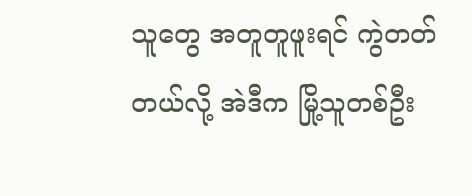သူတွေ အတူတူဖူးရင် ကွဲတတ်တယ်လို့ အဲဒီက မြို့သူတစ်ဦး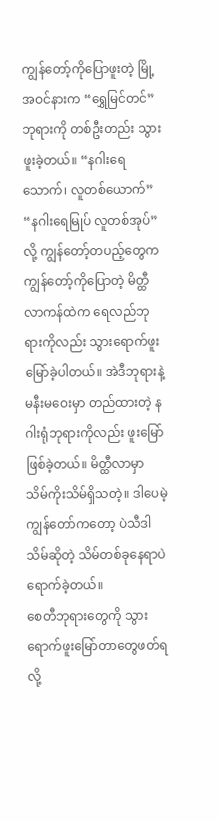ကျွန်တော့်ကိုပြောဖူးတဲ့ မြို့အဝင်နားက “ရွှေမြင်တင်”ဘုရားကို တစ်ဦးတည်း သွားဖူးခဲ့တယ်။ “နဂါးရေသောက်၊ လူတစ်ယောက်” “နဂါးရေမြုပ် လူတစ်အုပ်”လို့ ကျွန်တော့်တပည့်တွေက ကျွန်တော့်ကိုပြောတဲ့ မိတ္ထီလာကန်ထဲက ရေလည်ဘုရားကိုလည်း သွားရောက်ဖူးမြော်ခဲ့ပါတယ်။ အဲဒီဘုရားနဲ့ မနီးမဝေးမှာ တည်ထားတဲ့ နဂါးရုံဘုရားကိုလည်း ဖူးမြော်ဖြစ်ခဲ့တယ်။ မိတ္ထီလာမှာ သိမ်ကိုးသိမ်ရှိသတဲ့။ ဒါပေမဲ့ ကျွန်တော်ကတော့ ပဲသီဒါသိမ်ဆိုတဲ့ သိမ်တစ်ခုနေရာပဲ ရောက်ခဲ့တယ်။
စေတီဘုရားတွေကို သွားရောက်ဖူးမြော်တာတွေဖတ်ရလို့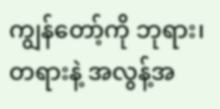ကျွန်တော့်ကို ဘုရား၊ တရားနဲ့ အလွန့်အ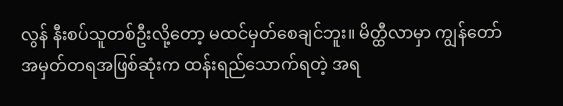လွန် နီးစပ်သူတစ်ဦးလို့တော့ မထင်မှတ်စေချင်ဘူး။ မိတ္ထီလာမှာ ကျွန်တော် အမှတ်တရအဖြစ်ဆုံးက ထန်းရည်သောက်ရတဲ့ အရ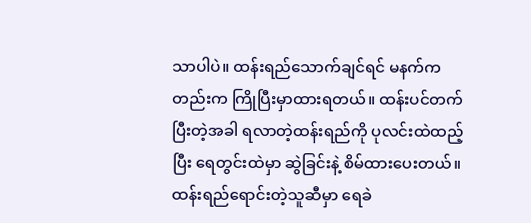သာပါပဲ။ ထန်းရည်သောက်ချင်ရင် မနက်ကတည်းက ကြိုပြီးမှာထားရတယ်။ ထန်းပင်တက်ပြီးတဲ့အခါ ရလာတဲ့ထန်းရည်ကို ပုလင်းထဲထည့်ပြီး ရေတွင်းထဲမှာ ဆွဲခြင်းနဲ့ စိမ်ထားပေးတယ်။ ထန်းရည်ရောင်းတဲ့သူဆီမှာ ရေခဲ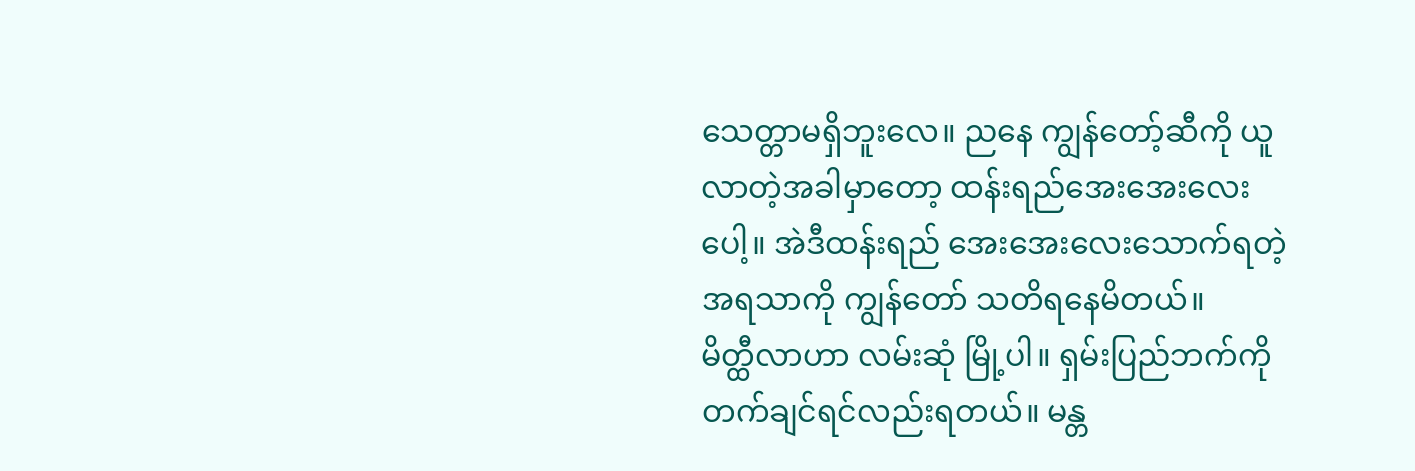သေတ္တာမရှိဘူးလေ။ ညနေ ကျွန်တော့်ဆီကို ယူလာတဲ့အခါမှာတော့ ထန်းရည်အေးအေးလေးပေါ့။ အဲဒီထန်းရည် အေးအေးလေးသောက်ရတဲ့ အရသာကို ကျွန်တော် သတိရနေမိတယ်။
မိတ္ထီလာဟာ လမ်းဆုံ မြို့ပါ။ ရှမ်းပြည်ဘက်ကို တက်ချင်ရင်လည်းရတယ်။ မန္တ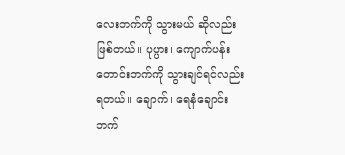လေးဘက်ကို သွားမယ် ဆိုလည်းဖြစ်တယ်။ ပုပ္ပား၊ ကျောက်ပန်းတောင်းဘက်ကို သွားချင်ရင်လည်းရတယ်။ ချောက်၊ ရေနံချောင်းဘက်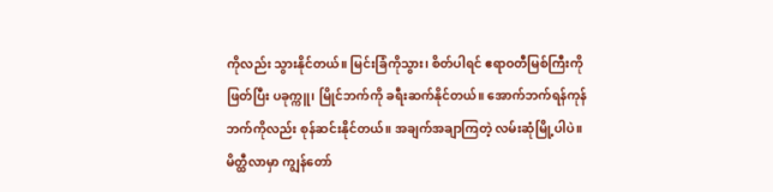ကိုလည်း သွားနိုင်တယ်။ မြင်းခြံကိုသွား၊ စိတ်ပါရင် ဧရာဝတီမြစ်ကြီးကိုဖြတ်ပြီး ပခုက္ကူ၊ မြိုင်ဘက်ကို ခရီးဆက်နိုင်တယ်။ အောက်ဘက်ရန်ကုန်ဘက်ကိုလည်း စုန်ဆင်းနိုင်တယ်။ အချက်အချာကြတဲ့ လမ်းဆုံမြို့ပါပဲ။
မိတ္ထီလာမှာ ကျွန်တော်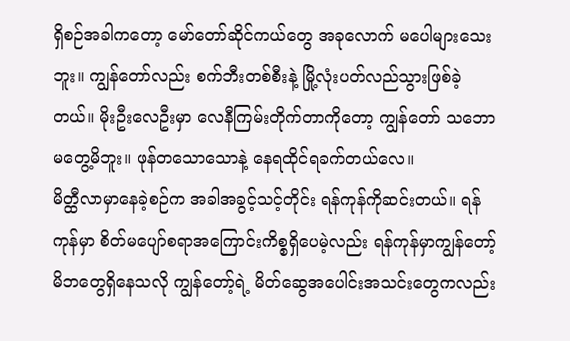ရှိစဉ်အခါကတော့ မော်တော်ဆိုင်ကယ်တွေ အခုလောက် မပေါများသေးဘူး။ ကျွန်တော်လည်း စက်ဘီးတစ်စီးနဲ့ မြို့လုံးပတ်လည်သွားဖြစ်ခဲ့တယ်။ မိုးဦးလေဦးမှာ လေနီကြမ်းတိုက်တာကိုတော့ ကျွန်တော် သဘောမတွေ့မိဘူး။ ဖုန်တသောသောနဲ့ နေရထိုင်ရခက်တယ်လေ။
မိတ္ထီလာမှာနေခဲ့စဉ်က အခါအခွင့်သင့်တိုင်း ရန်ကုန်ကိုဆင်းတယ်။ ရန်ကုန်မှာ စိတ်မပျော်စရာအကြောင်းကိစ္စရှိပေမဲ့လည်း ရန်ကုန်မှာကျွန်တော့်မိဘတွေရှိနေသလို ကျွန်တော့်ရဲ့ မိတ်ဆွေအပေါင်းအသင်းတွေကလည်း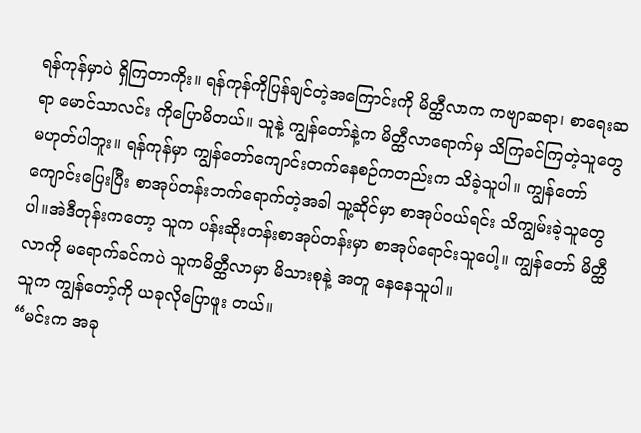ရန်ကုန်မှာပဲ ရှိကြတာကိုး။ ရန်ကုန်ကိုပြန်ချင်တဲ့အကြောင်းကို မိတ္ထီလာက ကဗျာဆရာ၊ စာရေးဆရာ မောင်သာလင်း ကိုပြောမိတယ်။ သူနဲ့ ကျွန်တော်နဲ့က မိတ္ထီလာရောက်မှ သိကြခင်ကြတဲ့သူတွေ မဟုတ်ပါဘူး။ ရန်ကုန်မှာ ကျွန်တော်ကျောင်းတက်နေစဉ်ကတည်းက သိခဲ့သူပါ။ ကျွန်တော် ကျောင်းပြေးပြီး စာအုပ်တန်းဘက်ရောက်တဲ့အခါ သူ့ဆိုင်မှာ စာအုပ်ဝယ်ရင်း သိကျွမ်းခဲ့သူတွေပါ။အဲဒီတုန်းကတော့ သူက ပန်းဆိုးတန်းစာအုပ်တန်းမှာ စာအုပ်ရောင်းသူပေါ့။ ကျွန်တော် မိတ္ထီလာကို မရောက်ခင်ကပဲ သူကမိတ္ထီလာမှာ မိသားစုနဲ့ အတူ နေနေသူပါ။
သူက ကျွန်တော့်ကို ယခုလိုပြောဖူး တယ်။
“မင်းက အခု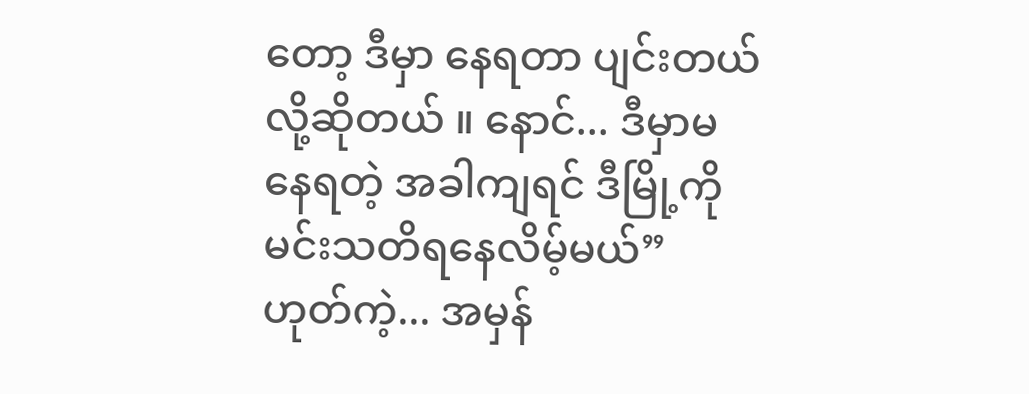တော့ ဒီမှာ နေရတာ ပျင်းတယ်လို့ဆိုတယ် ။ နောင်... ဒီမှာမနေရတဲ့ အခါကျရင် ဒီမြို့ကို မင်းသတိရနေလိမ့်မယ်”
ဟုတ်ကဲ့... အမှန်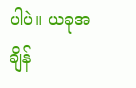ပါပဲ။ ယခုအချိန်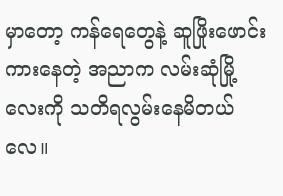မှာတော့ ကန်ရေတွေနဲ့ ဆူဖြိုးဖောင်းကားနေတဲ့ အညာက လမ်းဆုံမြို့လေးကို သတိရလွမ်းနေမိတယ်လေ။